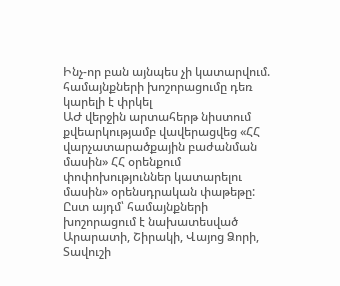Ինչ-որ բան այնպես չի կատարվում. համայնքների խոշորացումը դեռ կարելի է փրկել
ԱԺ վերջին արտահերթ նիստում քվեարկությամբ վավերացվեց «ՀՀ վարչատարածքային բաժանման մասին» ՀՀ օրենքում փոփոխություններ կատարելու մասին» օրենսդրական փաթեթը: Ըստ այդմ՝ համայնքների խոշորացում է նախատեսված Արարատի, Շիրակի, Վայոց Ձորի, Տավուշի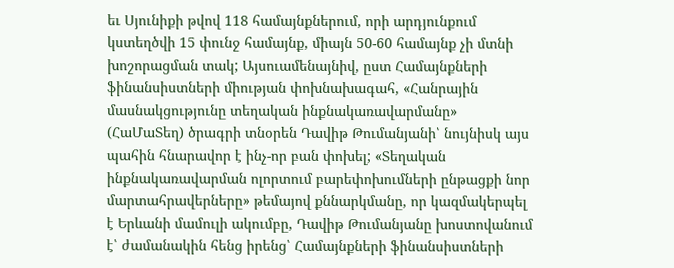եւ Սյունիքի թվով 118 համայնքներում, որի արդյունքում կստեղծվի 15 փունջ համայնք, միայն 50-60 համայնք չի մտնի խոշորացման տակ; Այսուամենայնիվ, ըստ Համայնքների ֆինանսիստների միության փոխնախագահ, «Հանրային մասնակցությունը տեղական ինքնակառավարմանը» (ՀաՄաՏեղ) ծրագրի տնօրեն Դավիթ Թումանյանի՝ նույնիսկ այս պահին հնարավոր է ինչ-որ բան փոխել; «Տեղական ինքնակառավարման ոլորտում բարեփոխումների ընթացքի նոր մարտահրավերները» թեմայով քննարկմանը, որ կազմակերպել է Երևանի մամուլի ակումբը, Դավիթ Թումանյանը խոստովանում է՝ ժամանակին հենց իրենց՝ Համայնքների ֆինանսիստների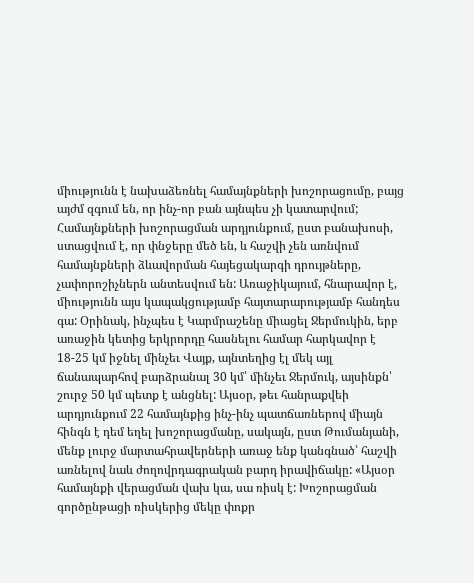միությունն է նախաձեռնել համայնքների խոշորացումը, բայց այժմ զգում են, որ ինչ-որ բան այնպես չի կատարվում; Համայնքների խոշորացման արդյունքում, ըստ բանախոսի, ստացվում է, որ փնջերը մեծ են, և հաշվի չեն առնվում համայնքների ձևավորման հայեցակարգի դրույթները, չափորոշիչներն անտեսվում են: Առաջիկայում, հնարավոր է, միությունն այս կապակցությամբ հայտարարությամբ հանդես գա: Օրինակ, ինչպես է Կարմրաշենը միացել Ջերմուկին, երբ առաջին կետից երկրորդը հասնելու համար հարկավոր է 18-25 կմ իջնել մինչեւ Վայք, այնտեղից էլ մեկ այլ ճանապարհով բարձրանալ 30 կմ՝ մինչեւ Ջերմուկ, այսինքն՝ շուրջ 50 կմ պետք է անցնել: Այսօր, թեւ հանրաքվեի արդյունքում 22 համայնքից ինչ-ինչ պատճառներով միայն հինգն է դեմ եղել խոշորացմանը, սակայն, ըստ Թումանյանի, մենք լուրջ մարտահրավերների առաջ ենք կանգնած՝ հաշվի առնելով նաև ժողովրդագրական բարդ իրավիճակը: «Այսօր համայնքի վերացման վախ կա, սա ռիսկ է: Խոշորացման գործընթացի ռիսկերից մեկը փոքր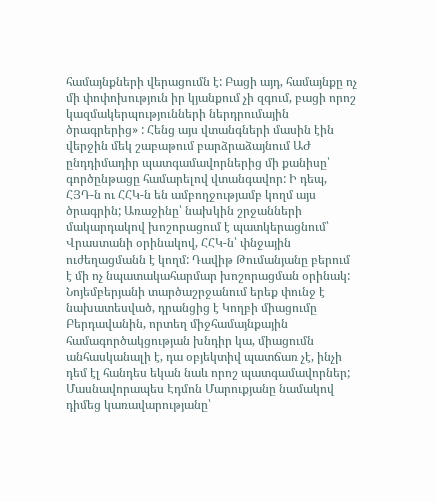համայնքների վերացումն է: Բացի այդ, համայնքը ոչ մի փոփոխություն իր կյանքում չի զգում, բացի որոշ կազմակերպությունների ներդրումային ծրագրերից» : Հենց այս վտանգների մասին էին վերջին մեկ շաբաթում բարձրաձայնում ԱԺ ընդդիմադիր պատգամավորներից մի քանիսը՝ գործընթացը համարելով վտանգավոր: Ի դեպ, ՀՅԴ-ն ու ՀՀԿ-ն են ամբողջությամբ կողմ այս ծրագրին; Առաջինը՝ նախկին շրջանների մակարդակով խոշորացում է պատկերացնում՝ Վրաստանի օրինակով, ՀՀԿ-ն՝ փնջային ուժեղացմանն է կողմ: Դավիթ Թումանյանը բերում է մի ոչ նպատակահարմար խոշորացման օրինակ: Նոյեմբերյանի տարծաշրջանում երեք փունջ է նախատեսված, դրանցից է Կողբի միացումը Բերդավանին, որտեղ միջհամայնքային համագործակցության խնդիր կա, միացումն անհասկանալի է, դա օբյեկտիվ պատճառ չէ, ինչի դեմ էլ հանդես եկան նաև որոշ պատգամավորներ; Մասնավորապես Էդմոն Մարուքյանը նամակով դիմեց կառավարությանը՝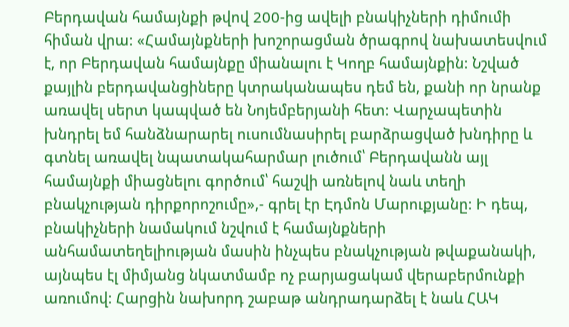Բերդավան համայնքի թվով 200-ից ավելի բնակիչների դիմումի հիման վրա: «Համայնքների խոշորացման ծրագրով նախատեսվում է, որ Բերդավան համայնքը միանալու է Կողբ համայնքին: Նշված քայլին բերդավանցիները կտրականապես դեմ են, քանի որ նրանք առավել սերտ կապված են Նոյեմբերյանի հետ: Վարչապետին խնդրել եմ հանձնարարել ուսումնասիրել բարձրացված խնդիրը և գտնել առավել նպատակահարմար լուծում՝ Բերդավանն այլ համայնքի միացնելու գործում՝ հաշվի առնելով նաև տեղի բնակչության դիրքորոշումը»,- գրել էր Էդմոն Մարուքյանը: Ի դեպ, բնակիչների նամակում նշվում է համայնքների անհամատեղելիության մասին ինչպես բնակչության թվաքանակի, այնպես էլ միմյանց նկատմամբ ոչ բարյացակամ վերաբերմունքի առումով: Հարցին նախորդ շաբաթ անդրադարձել է նաև ՀԱԿ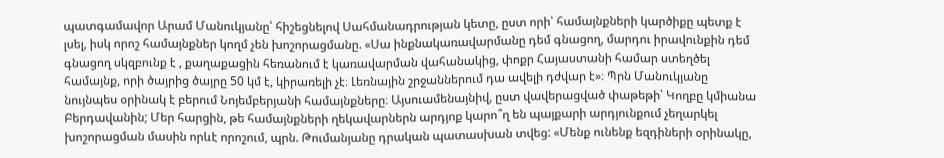պատգամավոր Արամ Մանուկյանը՝ հիշեցնելով Սահմանադրության կետը, ըստ որի՝ համայնքների կարծիքը պետք է լսել, իսկ որոշ համայնքներ կողմ չեն խոշորացմանը. «Սա ինքնակառավարմանը դեմ գնացող, մարդու իրավունքին դեմ գնացող սկզբունք է , քաղաքացին հեռանում է կառավարման վահանակից, փոքր Հայաստանի համար ստեղծել համայնք, որի ծայրից ծայրը 50 կմ է, կիրառելի չէ։ Լեռնային շրջաններում դա ավելի դժվար է»։ Պրն Մանուկյանը նույնպես օրինակ է բերում Նոյեմբերյանի համայնքները։ Այսուամենայնիվ, ըստ վավերացված փաթեթի՝ Կողբը կմիանա Բերդավանին; Մեր հարցին, թե համայնքների ղեկավարներն արդյոք կարո՞ղ են պայքարի արդյունքում չեղարկել խոշորացման մասին որևէ որոշում, պրն. Թումանյանը դրական պատասխան տվեց: «Մենք ունենք եզդիների օրինակը,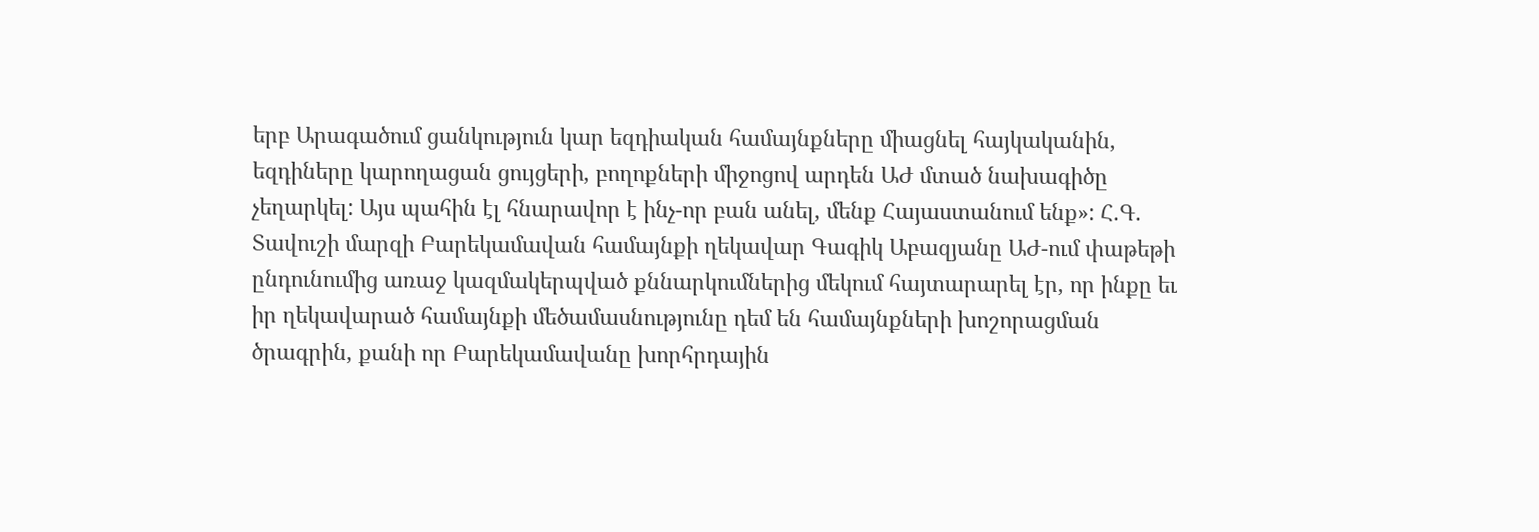երբ Արագածում ցանկություն կար եզդիական համայնքները միացնել հայկականին, եզդիները կարողացան ցույցերի, բողոքների միջոցով արդեն ԱԺ մտած նախագիծը չեղարկել: Այս պահին էլ հնարավոր է ինչ-որ բան անել, մենք Հայաստանում ենք»: Հ.Գ. Տավուշի մարզի Բարեկամավան համայնքի ղեկավար Գագիկ Աբազյանը ԱԺ-ում փաթեթի ընդունումից առաջ կազմակերպված քննարկումներից մեկում հայտարարել էր, որ ինքը եւ իր ղեկավարած համայնքի մեծամասնությունը դեմ են համայնքների խոշորացման ծրագրին, քանի որ Բարեկամավանը խորհրդային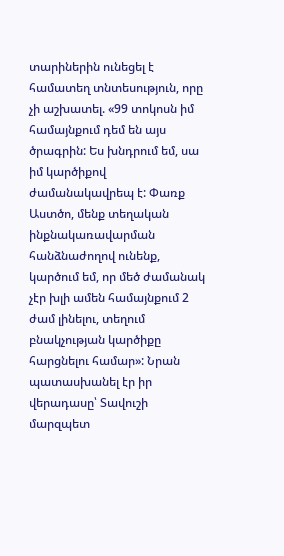տարիներին ունեցել է համատեղ տնտեսություն, որը չի աշխատել. «99 տոկոսն իմ համայնքում դեմ են այս ծրագրին: Ես խնդրում եմ, սա իմ կարծիքով ժամանակավրեպ է: Փառք Աստծո, մենք տեղական ինքնակառավարման հանձնաժողով ունենք, կարծում եմ, որ մեծ ժամանակ չէր խլի ամեն համայնքում 2 ժամ լինելու, տեղում բնակչության կարծիքը հարցնելու համար»: Նրան պատասխանել էր իր վերադասը՝ Տավուշի մարզպետ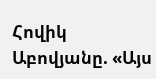Հովիկ Աբովյանը. «Այս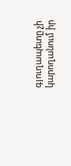գյուղապետը չի կարողանում իր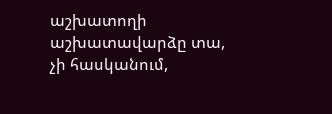աշխատողի աշխատավարձը տա, չի հասկանում,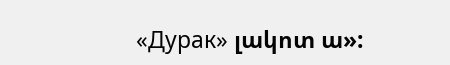«Дурак» լակոտ ա»: